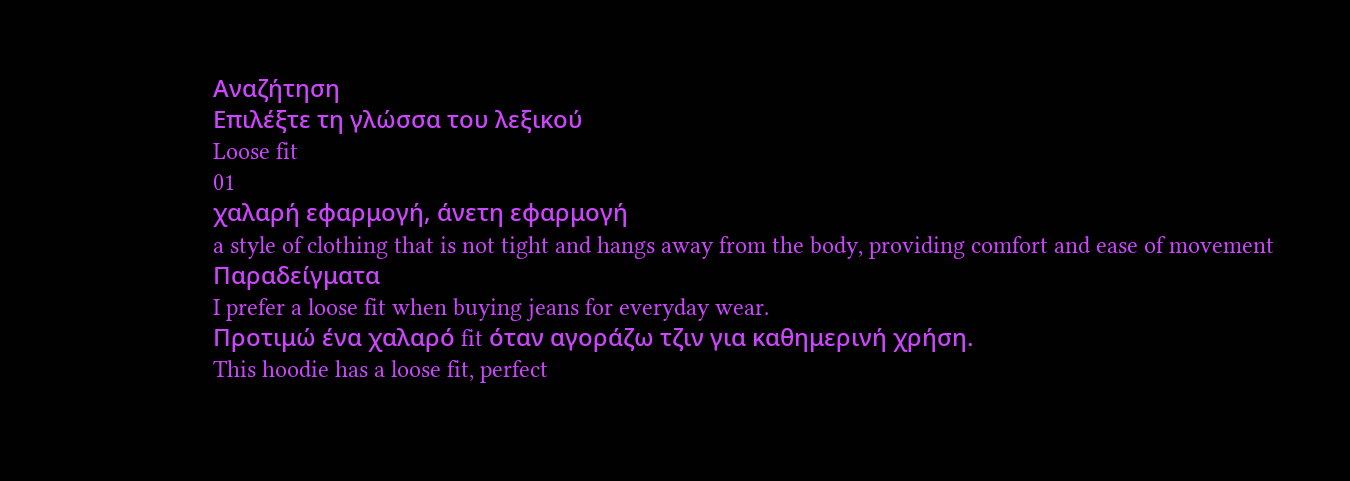Αναζήτηση
Επιλέξτε τη γλώσσα του λεξικού
Loose fit
01
χαλαρή εφαρμογή, άνετη εφαρμογή
a style of clothing that is not tight and hangs away from the body, providing comfort and ease of movement
Παραδείγματα
I prefer a loose fit when buying jeans for everyday wear.
Προτιμώ ένα χαλαρό fit όταν αγοράζω τζιν για καθημερινή χρήση.
This hoodie has a loose fit, perfect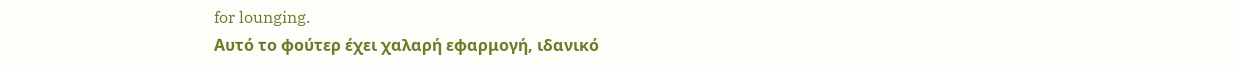for lounging.
Αυτό το φούτερ έχει χαλαρή εφαρμογή, ιδανικό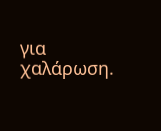για χαλάρωση.